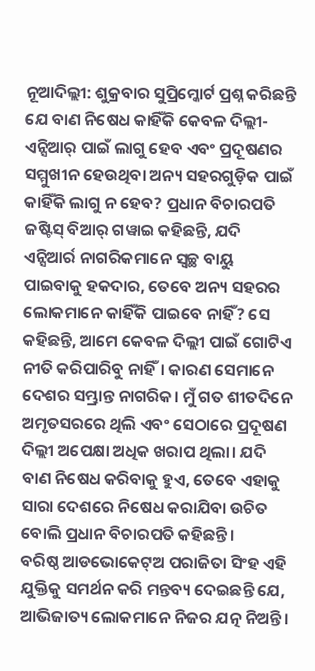ନୂଆଦିଲ୍ଲୀ: ଶୁକ୍ରବାର ସୁପ୍ରିମ୍କୋର୍ଟ ପ୍ରଶ୍ନ କରିଛନ୍ତି ଯେ ବାଣ ନିଷେଧ କାହିଁକି କେବଳ ଦିଲ୍ଲୀ-ଏନ୍ସିଆର୍ ପାଇଁ ଲାଗୁ ହେବ ଏବଂ ପ୍ରଦୂଷଣର ସମ୍ମୁଖୀନ ହେଉଥିବା ଅନ୍ୟ ସହରଗୁଡ଼ିକ ପାଇଁ କାହିଁକି ଲାଗୁ ନ ହେବ? ପ୍ରଧାନ ବିଚାରପତି ଜଷ୍ଟିସ୍ ବିଆର୍ ଗୱାଇ କହିଛନ୍ତି, ଯଦି ଏନ୍ସିଆର୍ର ନାଗରିକମାନେ ସ୍ୱଚ୍ଛ ବାୟୁ ପାଇବାକୁ ହକଦାର, ତେବେ ଅନ୍ୟ ସହରର ଲୋକମାନେ କାହିଁକି ପାଇବେ ନାହିଁ? ସେ କହିଛନ୍ତି, ଆମେ କେବଳ ଦିଲ୍ଲୀ ପାଇଁ ଗୋଟିଏ ନୀତି କରିପାରିବୁ ନାହିଁ। କାରଣ ସେମାନେ ଦେଶର ସମ୍ଭ୍ରାନ୍ତ ନାଗରିକ। ମୁଁ ଗତ ଶୀତଦିନେ ଅମୃତସରରେ ଥିଲି ଏବଂ ସେଠାରେ ପ୍ରଦୂଷଣ ଦିଲ୍ଲୀ ଅପେକ୍ଷା ଅଧିକ ଖରାପ ଥିଲା। ଯଦି ବାଣ ନିଷେଧ କରିବାକୁ ହୁଏ, ତେବେ ଏହାକୁ ସାରା ଦେଶରେ ନିଷେଧ କରାଯିବା ଉଚିତ ବୋଲି ପ୍ରଧାନ ବିଚାରପତି କହିଛନ୍ତି।
ବରିଷ୍ଠ ଆଡଭୋକେଟ୍ଅ ପରାଜିତା ସିଂହ ଏହି ଯୁକ୍ତିକୁ ସମର୍ଥନ କରି ମନ୍ତବ୍ୟ ଦେଇଛନ୍ତି ଯେ, ଆଭିଜାତ୍ୟ ଲୋକମାନେ ନିଜର ଯତ୍ନ ନିଅନ୍ତି।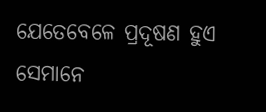ଯେତେବେଳେ ପ୍ରଦୂଷଣ ହୁଏ ସେମାନେ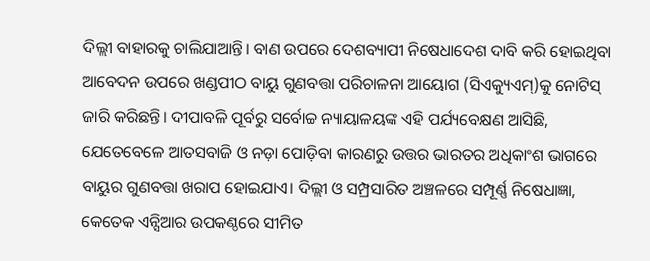ଦିଲ୍ଲୀ ବାହାରକୁ ଚାଲିଯାଆନ୍ତି। ବାଣ ଉପରେ ଦେଶବ୍ୟାପୀ ନିଷେଧାଦେଶ ଦାବି କରି ହୋଇଥିବା ଆବେଦନ ଉପରେ ଖଣ୍ଡପୀଠ ବାୟୁ ଗୁଣବତ୍ତା ପରିଚାଳନା ଆୟୋଗ (ସିଏକ୍ୟୁଏମ୍)କୁ ନୋଟିସ୍ ଜାରି କରିଛନ୍ତି। ଦୀପାବଳି ପୂର୍ବରୁ ସର୍ବୋଚ୍ଚ ନ୍ୟାୟାଳୟଙ୍କ ଏହି ପର୍ଯ୍ୟବେକ୍ଷଣ ଆସିଛି, ଯେତେବେଳେ ଆତସବାଜି ଓ ନଡ଼ା ପୋଡ଼ିବା କାରଣରୁ ଉତ୍ତର ଭାରତର ଅଧିକାଂଶ ଭାଗରେ ବାୟୁର ଗୁଣବତ୍ତା ଖରାପ ହୋଇଯାଏ। ଦିଲ୍ଲୀ ଓ ସମ୍ପ୍ରସାରିତ ଅଞ୍ଚଳରେ ସମ୍ପୂର୍ଣ୍ଣ ନିଷେଧାଜ୍ଞା, କେତେକ ଏନ୍ସିଆର ଉପକଣ୍ଠରେ ସୀମିତ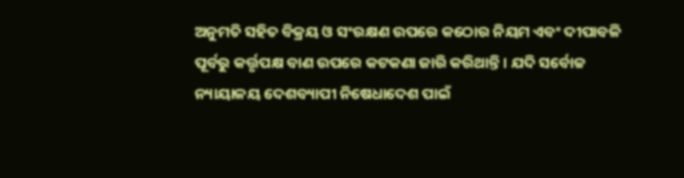ଅନୁମତି ସହିତ ବିକ୍ରୟ ଓ ସଂରକ୍ଷଣ ଉପରେ କଠୋର ନିୟମ ଏବଂ ଦୀପାବଳି ପୂର୍ବରୁ କର୍ତ୍ତୃପକ୍ଷ ବାଣ ଉପରେ କଟକଣା ଜାରି କରିଥାନ୍ତି। ଯଦି ସର୍ବୋଚ୍ଚ ନ୍ୟାୟାଳୟ ଦେଶବ୍ୟାପୀ ନିଷେଧାଦେଶ ପାଇଁ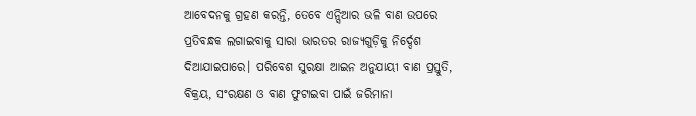ଆବେଦନକୁ ଗ୍ରହଣ କରନ୍ତି, ତେବେ ଏନ୍ସିଆର ଭଳି ବାଣ ଉପରେ ପ୍ରତିବନ୍ଧକ ଲଗାଇବାକୁ ସାରା ଭାରତର ରାଜ୍ୟଗୁଡ଼ିକୁ ନିର୍ଦ୍ଦେଶ ଦିଆଯାଇପାରେ। ପରିବେଶ ସୁରକ୍ଷା ଆଇନ ଅନୁଯାୟୀ ବାଣ ପ୍ରସ୍ତୁତି, ବିକ୍ରୟ, ସଂରକ୍ଷଣ ଓ ବାଣ ଫୁଟାଇବା ପାଇଁ ଜରିମାନା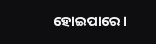ହୋଇପାରେ।